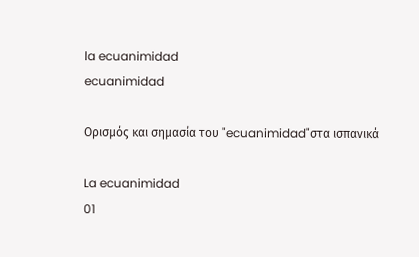la ecuanimidad
ecuanimidad

Ορισμός και σημασία του "ecuanimidad"στα ισπανικά

La ecuanimidad
01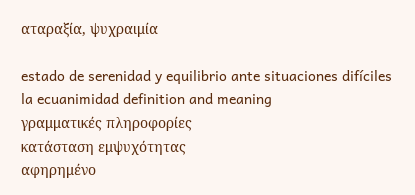αταραξία, ψυχραιμία

estado de serenidad y equilibrio ante situaciones difíciles
la ecuanimidad definition and meaning
γραμματικές πληροφορίες
κατάσταση εμψυχότητας
αφηρημένο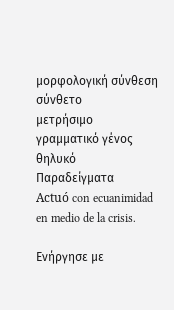μορφολογική σύνθεση
σύνθετο
μετρήσιμο
γραμματικό γένος
θηλυκό
Παραδείγματα
Actuó con ecuanimidad en medio de la crisis.

Ενήργησε με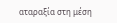αταραξία στη μέση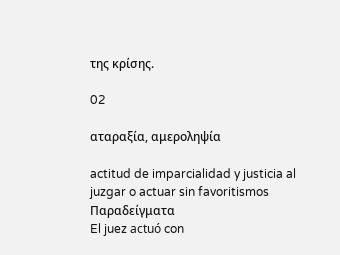της κρίσης.

02

αταραξία, αμεροληψία

actitud de imparcialidad y justicia al juzgar o actuar sin favoritismos
Παραδείγματα
El juez actuó con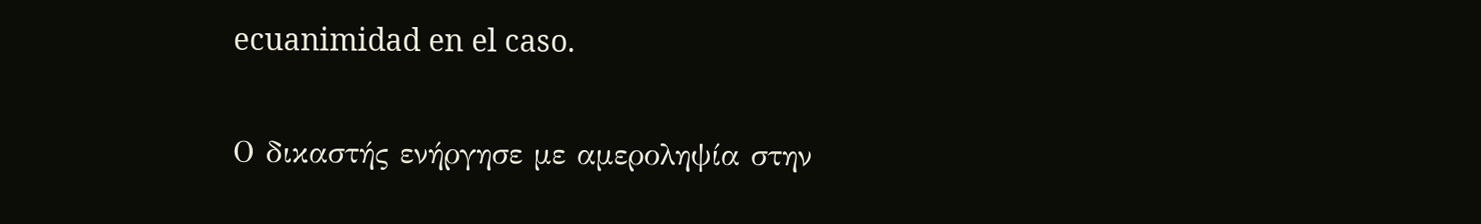ecuanimidad en el caso.

Ο δικαστής ενήργησε με αμεροληψία στην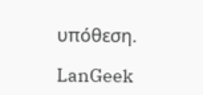υπόθεση.

LanGeek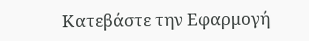Κατεβάστε την Εφαρμογή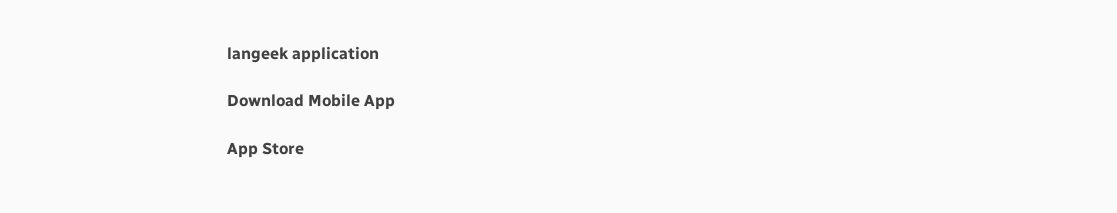langeek application

Download Mobile App

App Store